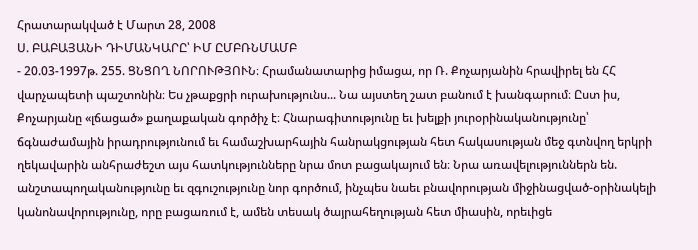Հրատարակված է Մարտ 28, 2008
Ս. ԲԱԲԱՅԱՆԻ ԴԻՄԱՆԿԱՐԸ՝ ԻՄ ԸՄԲՌՆՄԱՄԲ
- 20.03-1997թ. 255. ՑՆՑՈՂ ՆՈՐՈՒԹՅՈՒՆ։ Հրամանատարից իմացա, որ Ռ. Քոչարյանին հրավիրել են ՀՀ վարչապետի պաշտոնին։ Ես չթաքցրի ուրախությունս... Նա այստեղ շատ բանում է խանգարում։ Ըստ իս, Քոչարյանը «լճացած» քաղաքական գործիչ է։ Հնարագիտությունը եւ խելքի յուրօրինականությունը՝ ճգնաժամային իրադրությունում եւ համաշխարհային հանրակցության հետ հակասության մեջ գտնվող երկրի ղեկավարին անհրաժեշտ այս հատկությունները նրա մոտ բացակայում են։ Նրա առավելություններն են. անշտապողականությունը եւ զգուշությունը նոր գործում, ինչպես նաեւ բնավորության միջինացված-օրինակելի կանոնավորությունը, որը բացառում է, ամեն տեսակ ծայրահեղության հետ միասին, որեւիցե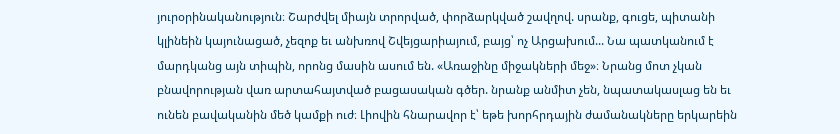յուրօրինականություն։ Շարժվել միայն տրորված, փորձարկված շավղով. սրանք, գուցե, պիտանի կլինեին կայունացած, չեզոք եւ անխռով Շվեյցարիայում, բայց՝ ոչ Արցախում... Նա պատկանում է մարդկանց այն տիպին, որոնց մասին ասում են. «Առաջինը միջակների մեջ»։ Նրանց մոտ չկան բնավորության վառ արտահայտված բացասական գծեր. նրանք անմիտ չեն, նպատակասլաց են եւ ունեն բավականին մեծ կամքի ուժ։ Լիովին հնարավոր է՝ եթե խորհրդային ժամանակները երկարեին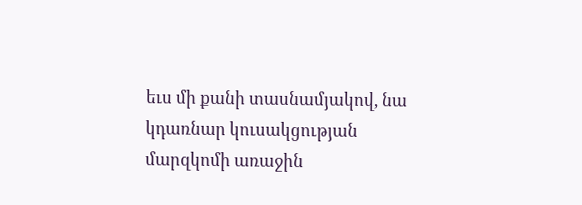եւս մի քանի տասնամյակով, նա կդառնար կուսակցության մարզկոմի առաջին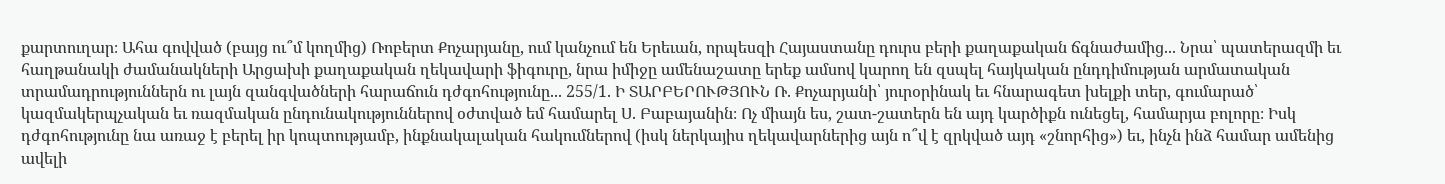քարտուղար։ Ահա գովված (բայց ու՞մ կողմից) Ռոբերտ Քոչարյանը, ում կանչում են Երեւան, որպեսզի Հայաստանը դուրս բերի քաղաքական ճգնաժամից... Նրա՝ պատերազմի եւ հաղթանակի ժամանակների Արցախի քաղաքական ղեկավարի ֆիգուրը, նրա իմիջը ամենաշատը երեք ամսով կարող են զսպել հայկական ընդդիմության արմատական տրամադրություններն ու լայն զանգվածների հարաճուն դժգոհությունը... 255/1. Ի ՏԱՐԲԵՐՈՒԹՅՈՒՆ Ռ. Քոչարյանի՝ յուրօրինակ եւ հնարագետ խելքի տեր, գումարած՝ կազմակերպչական եւ ռազմական ընդունակություններով օժտված եմ համարել Ս. Բաբայանին։ Ոչ միայն ես, շատ-շատերն են այդ կարծիքն ունեցել, համարյա բոլորը։ Իսկ դժգոհությունը նա առաջ է բերել իր կոպտությամբ, ինքնակալական հակումներով (իսկ ներկայիս ղեկավարներից այն ո՞վ է զրկված այդ «շնորհից») եւ, ինչն ինձ համար ամենից ավելի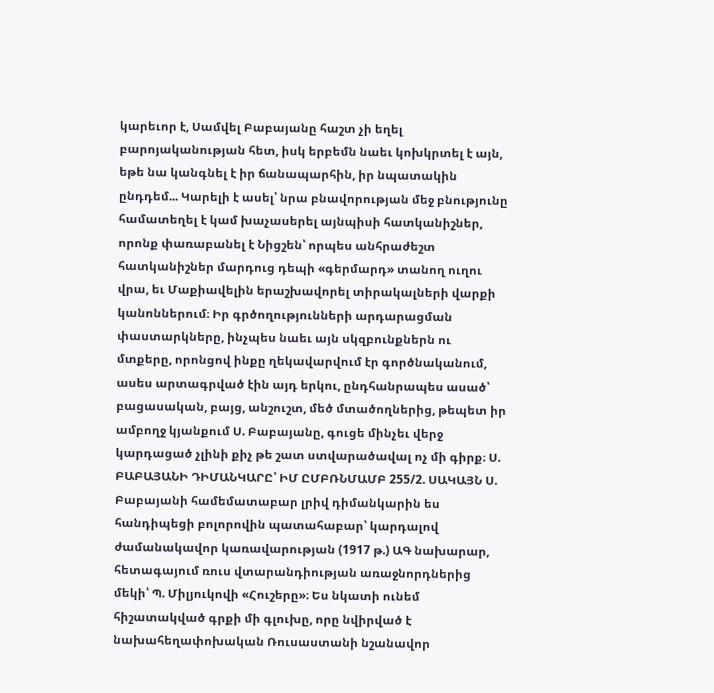կարեւոր է, Սամվել Բաբայանը հաշտ չի եղել բարոյականության հետ, իսկ երբեմն նաեւ կոխկրտել է այն, եթե նա կանգնել է իր ճանապարհին, իր նպատակին ընդդեմ... Կարելի է ասել՝ նրա բնավորության մեջ բնությունը համատեղել է կամ խաչասերել այնպիսի հատկանիշներ, որոնք փառաբանել է Նիցշեն՝ որպես անհրաժեշտ հատկանիշներ մարդուց դեպի «գերմարդ» տանող ուղու վրա, եւ Մաքիավելին երաշխավորել տիրակալների վարքի կանոններում։ Իր գրծողությունների արդարացման փաստարկները, ինչպես նաեւ այն սկզբունքներն ու մտքերը, որոնցով ինքը ղեկավարվում էր գործնականում, ասես արտագրված էին այդ երկու, ընդհանրապես ասած՝ բացասական, բայց, անշուշտ, մեծ մտածողներից, թեպետ իր ամբողջ կյանքում Ս. Բաբայանը, գուցե մինչեւ վերջ կարդացած չլինի քիչ թե շատ ստվարածավալ ոչ մի գիրք։ Ս. ԲԱԲԱՅԱՆԻ ԴԻՄԱՆԿԱՐԸ՝ ԻՄ ԸՄԲՌՆՄԱՄԲ 255/2. ՍԱԿԱՅՆ Ս. Բաբայանի համեմատաբար լրիվ դիմանկարին ես հանդիպեցի բոլորովին պատահաբար՝ կարդալով ժամանակավոր կառավարության (1917 թ.) ԱԳ նախարար, հետագայում ռուս վտարանդիության առաջնորդներից մեկի՝ Պ. Միլյուկովի «Հուշերը»։ Ես նկատի ունեմ հիշատակված գրքի մի գլուխը, որը նվիրված է նախահեղափոխական Ռուսաստանի նշանավոր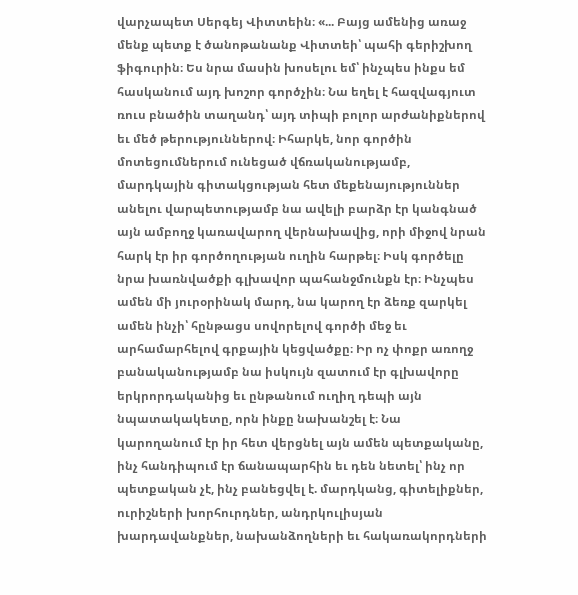վարչապետ Սերգեյ Վիտտեին։ «... Բայց ամենից առաջ մենք պետք է ծանոթանանք Վիտտեի՝ պահի գերիշխող ֆիգուրին։ Ես նրա մասին խոսելու եմ՝ ինչպես ինքս եմ հասկանում այդ խոշոր գործչին։ Նա եղել է հազվագյուտ ռուս բնածին տաղանդ՝ այդ տիպի բոլոր արժանիքներով եւ մեծ թերություններով։ Իհարկե, նոր գործին մոտեցումներում ունեցած վճռականությամբ, մարդկային գիտակցության հետ մեքենայություններ անելու վարպետությամբ նա ավելի բարձր էր կանգնած այն ամբողջ կառավարող վերնախավից, որի միջով նրան հարկ էր իր գործողության ուղին հարթել։ Իսկ գործելը նրա խառնվածքի գլխավոր պահանջմունքն էր։ Ինչպես ամեն մի յուրօրինակ մարդ, նա կարող էր ձեռք զարկել ամեն ինչի՝ հընթացս սովորելով գործի մեջ եւ արհամարհելով գրքային կեցվածքը։ Իր ոչ փոքր առողջ բանականությամբ նա իսկույն զատում էր գլխավորը երկրորդականից եւ ընթանում ուղիղ դեպի այն նպատակակետը, որն ինքը նախանշել է։ Նա կարողանում էր իր հետ վերցնել այն ամեն պետքականը, ինչ հանդիպում էր ճանապարհին եւ դեն նետել՝ ինչ որ պետքական չէ, ինչ բանեցվել է. մարդկանց, գիտելիքներ, ուրիշների խորհուրդներ, անդրկուլիսյան խարդավանքներ, նախանձողների եւ հակառակորդների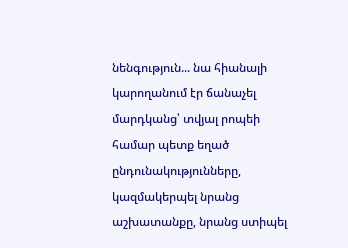նենգություն... նա հիանալի կարողանում էր ճանաչել մարդկանց՝ տվյալ րոպեի համար պետք եղած ընդունակությունները, կազմակերպել նրանց աշխատանքը, նրանց ստիպել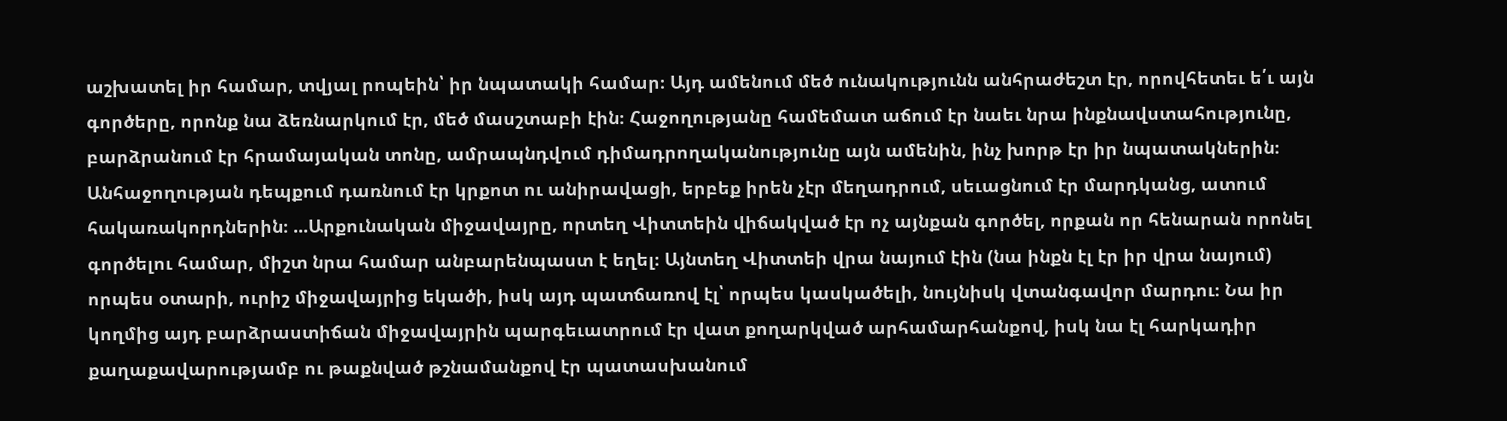աշխատել իր համար, տվյալ րոպեին՝ իր նպատակի համար։ Այդ ամենում մեծ ունակությունն անհրաժեշտ էր, որովհետեւ ե՛ւ այն գործերը, որոնք նա ձեռնարկում էր, մեծ մասշտաբի էին։ Հաջողությանը համեմատ աճում էր նաեւ նրա ինքնավստահությունը, բարձրանում էր հրամայական տոնը, ամրապնդվում դիմադրողականությունը այն ամենին, ինչ խորթ էր իր նպատակներին։ Անհաջողության դեպքում դառնում էր կրքոտ ու անիրավացի, երբեք իրեն չէր մեղադրում, սեւացնում էր մարդկանց, ատում հակառակորդներին։ ...Արքունական միջավայրը, որտեղ Վիտտեին վիճակված էր ոչ այնքան գործել, որքան որ հենարան որոնել գործելու համար, միշտ նրա համար անբարենպաստ է եղել։ Այնտեղ Վիտտեի վրա նայում էին (նա ինքն էլ էր իր վրա նայում) որպես օտարի, ուրիշ միջավայրից եկածի, իսկ այդ պատճառով էլ՝ որպես կասկածելի, նույնիսկ վտանգավոր մարդու։ Նա իր կողմից այդ բարձրաստիճան միջավայրին պարգեւատրում էր վատ քողարկված արհամարհանքով, իսկ նա էլ հարկադիր քաղաքավարությամբ ու թաքնված թշնամանքով էր պատասխանում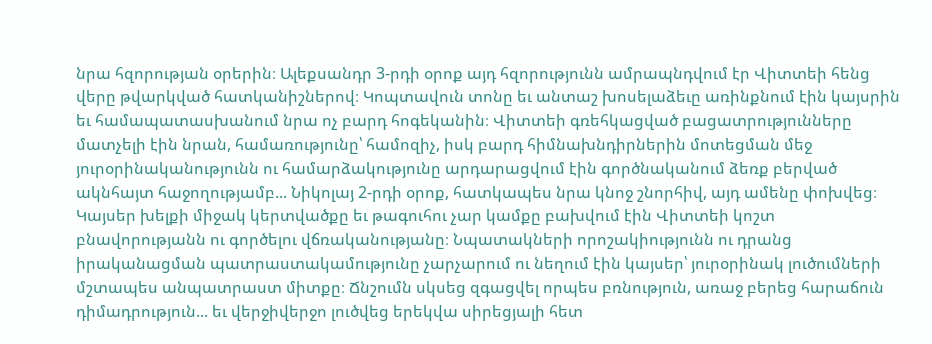նրա հզորության օրերին։ Ալեքսանդր 3-րդի օրոք այդ հզորությունն ամրապնդվում էր Վիտտեի հենց վերը թվարկված հատկանիշներով։ Կոպտավուն տոնը եւ անտաշ խոսելաձեւը առինքնում էին կայսրին եւ համապատասխանում նրա ոչ բարդ հոգեկանին։ Վիտտեի գռեհկացված բացատրությունները մատչելի էին նրան, համառությունը՝ համոզիչ, իսկ բարդ հիմնախնդիրներին մոտեցման մեջ յուրօրինականությունն ու համարձակությունը արդարացվում էին գործնականում ձեռք բերված ակնհայտ հաջողությամբ... Նիկոլայ 2-րդի օրոք, հատկապես նրա կնոջ շնորհիվ, այդ ամենը փոխվեց։ Կայսեր խելքի միջակ կերտվածքը եւ թագուհու չար կամքը բախվում էին Վիտտեի կոշտ բնավորությանն ու գործելու վճռականությանը։ Նպատակների որոշակիությունն ու դրանց իրականացման պատրաստակամությունը չարչարում ու նեղում էին կայսեր՝ յուրօրինակ լուծումների մշտապես անպատրաստ միտքը։ Ճնշումն սկսեց զգացվել որպես բռնություն, առաջ բերեց հարաճուն դիմադրություն... եւ վերջիվերջո լուծվեց երեկվա սիրեցյալի հետ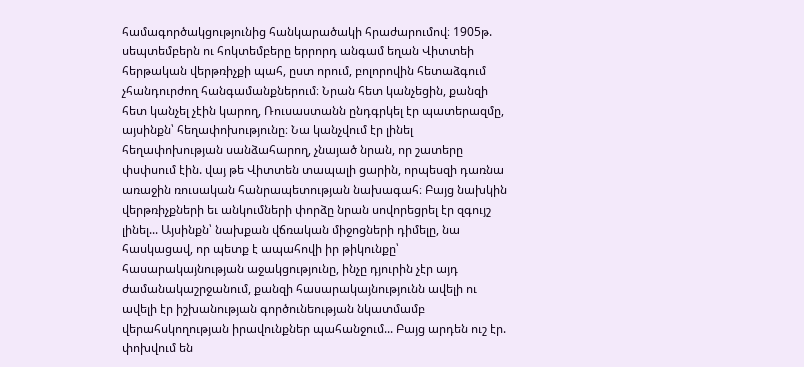համագործակցությունից հանկարածակի հրաժարումով։ 1905թ. սեպտեմբերն ու հոկտեմբերը երրորդ անգամ եղան Վիտտեի հերթական վերթռիչքի պահ, ըստ որում, բոլորովին հետաձգում չհանդուրժող հանգամանքներում։ Նրան հետ կանչեցին, քանզի հետ կանչել չէին կարող, Ռուսաստանն ընդգրկել էր պատերազմը, այսինքն՝ հեղափոխությունը։ Նա կանչվում էր լինել հեղափոխության սանձահարող, չնայած նրան, որ շատերը փսփսում էին. վայ թե Վիտտեն տապալի ցարին, որպեսզի դառնա առաջին ռուսական հանրապետության նախագահ։ Բայց նախկին վերթռիչքների եւ անկումների փորձը նրան սովորեցրել էր զգույշ լինել... Այսինքն՝ նախքան վճռական միջոցների դիմելը, նա հասկացավ, որ պետք է ապահովի իր թիկունքը՝ հասարակայնության աջակցությունը, ինչը դյուրին չէր այդ ժամանակաշրջանում, քանզի հասարակայնությունն ավելի ու ավելի էր իշխանության գործունեության նկատմամբ վերահսկողության իրավունքներ պահանջում... Բայց արդեն ուշ էր. փոխվում են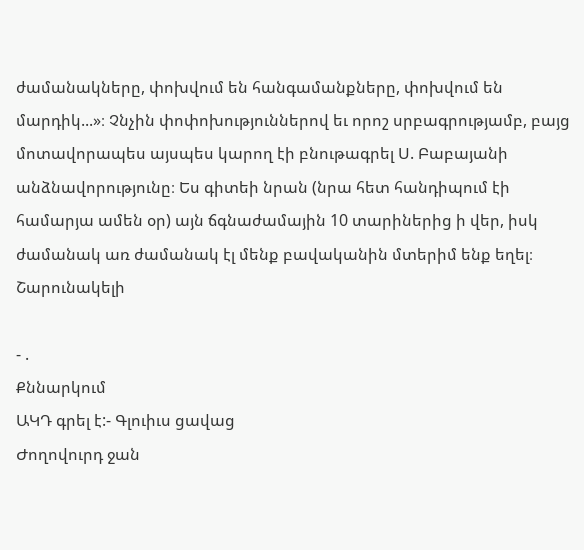ժամանակները, փոխվում են հանգամանքները, փոխվում են մարդիկ...»։ Չնչին փոփոխություններով եւ որոշ սրբագրությամբ, բայց մոտավորապես այսպես կարող էի բնութագրել Ս. Բաբայանի անձնավորությունը։ Ես գիտեի նրան (նրա հետ հանդիպում էի համարյա ամեն օր) այն ճգնաժամային 10 տարիներից ի վեր, իսկ ժամանակ առ ժամանակ էլ մենք բավականին մտերիմ ենք եղել։ Շարունակելի

- .
Քննարկում
ԱԿԴ գրել է:- Գլուիւս ցավաց
Ժողովուրդ ջան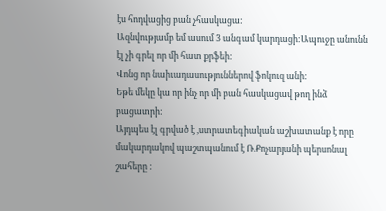էս հոդվացից բան չհասկացա:
Ազնվությամբ եմ ասում 3 անգամ կարդացի:Ապուջը անունն էլ չի գրել որ մի հատ քրֆեի:
Վոնց որ նաիւադասություններով ֆոկուզ անի:
Եթե մեկը կա որ ինչ որ մի բան հասկացավ թող ինձ բացատրի:
Այդպես էլ գրված է ,ստրատեգիական աշխատանք է որը մակարդակով պաշտպանում է Ռ.Քոչարյանի պերսոնալ շահերը :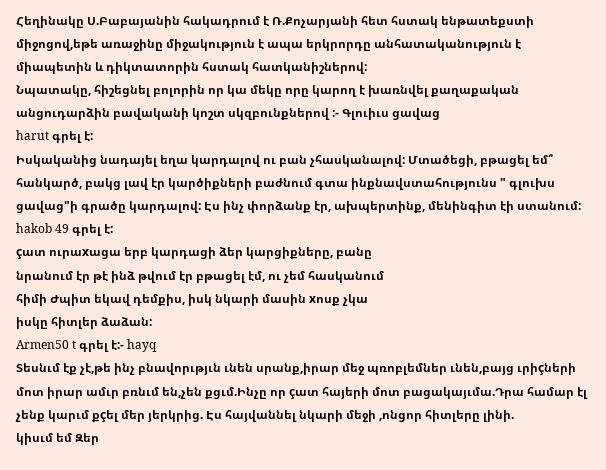Հեղինակը Ս.Բաբայանին հակադրում է Ռ.Քոչարյանի հետ հստակ ենթատեքստի միջոցով,եթե առաջինը միջակություն է ապա երկրորդը անհատականություն է միապետին և դիկտատորին հստակ հատկանիշներով:
Նպատակը, հիշեցնել բոլորին որ կա մեկը որը կարող է խառնվել քաղաքական անցուդարձին բավականի կոշտ սկզբունքներով :- Գլուիւս ցավաց
harut գրել է:
Իսկականից նադայել եղա կարդալով ու բան չհասկանալով: Մտածեցի, բթացել եմ՞ հանկարծ, բակց լավ էր կարծիքների բաժնում գտա ինքնավստահությունս " գլուխս ցավաց"ի գրածը կարդալով: Էս ինչ փորձանք էր, ախպերտինք, մենինգիտ էի ստանում:
hakob 49 գրել է:
çատ ուրաxացա երբ կարդացի ձեր կարցիքները, բանը
նրանում էր թէ ինձ թվում էր բթացել էմ, ու չեմ հասկանում
հիմի Ժպիտ եկավ դեմքիս, իսկ նկարի մասին xոսք չկա
իսկը հիտլեր ձաձան:
Armen50 t գրել է:- hayq
Տեսնւմ էք չէ,թե ինչ բնավորւթյւն ւնեն սրանք,իրար մեջ պռոբլեմներ ւնեն,բայց ւրիçների մոտ իրար ամւր բռնւմ են,չեն քցւմ.Ինչը որ çատ հայերի մոտ բացակայւմա.Դրա համար էլ չենք կարւմ քçել մեր յերկրից. Էս հայվաննել նկարի մեջի ,ոնցոր հիտլերը լինի.
կիսւմ եմ Զեր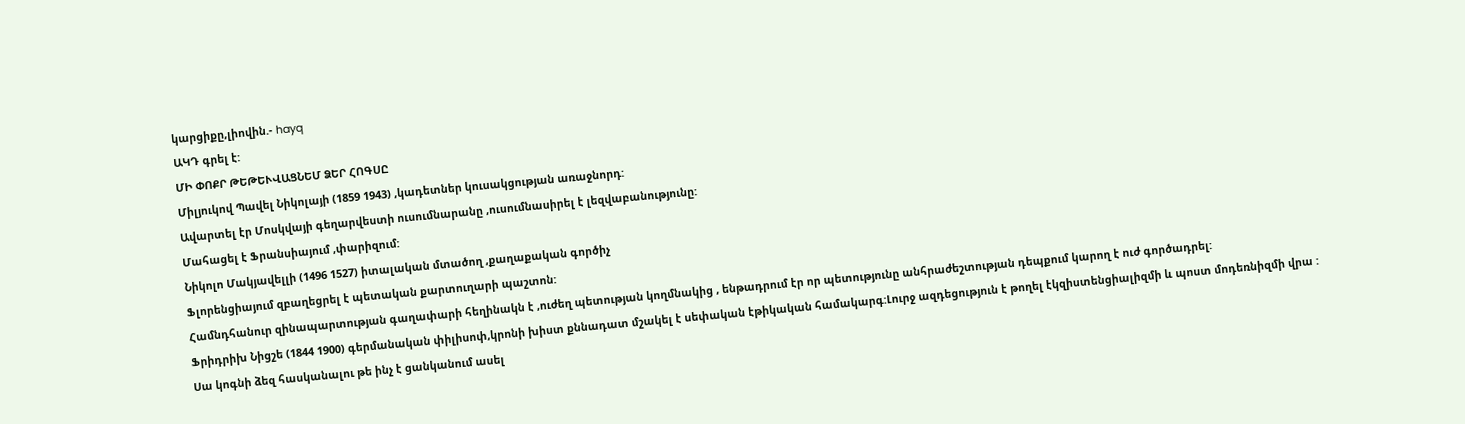կարցիքը,լիովին.- hayq
ԱԿԴ գրել է:
ՄԻ ՓՈՔՐ ԹԵԹԵՒՎԱՑՆԵՄ ՁԵՐ ՀՈԳՍԸ
Միլյուկով Պավել Նիկոլայի (1859 1943) ,կադետներ կուսակցության առաջնորդ:
Ավարտել էր Մոսկվայի գեղարվեստի ուսումնարանը ,ուսումնասիրել է լեզվաբանությունը:
Մահացել է Ֆրանսիայում ,փարիզում:
Նիկոլո Մակյավելլի (1496 1527) իտալական մտածող ,քաղաքական գործիչ
Ֆլորենցիայում զբաղեցրել է պետական քարտուղարի պաշտոն:
Համնդհանուր զինապարտության գաղափարի հեղինակն է ,ուժեղ պետության կողմնակից , ենթադրում էր որ պետությունը անհրաժեշտության դեպքում կարող է ուժ գործադրել:
Ֆրիդրիխ Նիցշե (1844 1900) գերմանական փիլիսոփ,կրոնի խիստ քննադատ մշակել է սեփական էթիկական համակարգ:Լուրջ ազդեցություն է թողել էկզիստենցիալիզմի և պոստ մոդեռնիզմի վրա :
Սա կոգնի ձեզ հասկանալու թե ինչ է ցանկանում ասել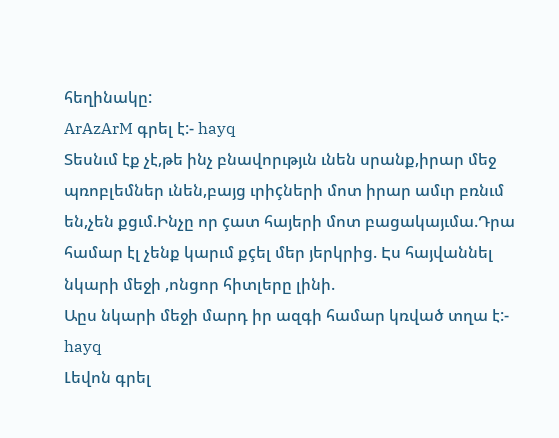հեղինակը:
ArAzArM գրել է:- hayq
Տեսնւմ էք չէ,թե ինչ բնավորւթյւն ւնեն սրանք,իրար մեջ պռոբլեմներ ւնեն,բայց ւրիçների մոտ իրար ամւր բռնւմ են,չեն քցւմ.Ինչը որ çատ հայերի մոտ բացակայւմա.Դրա համար էլ չենք կարւմ քçել մեր յերկրից. Էս հայվաննել նկարի մեջի ,ոնցոր հիտլերը լինի.
Աըս նկարի մեջի մարդ իր ազգի համար կռված տղա է:- hayq
Լեվոն գրել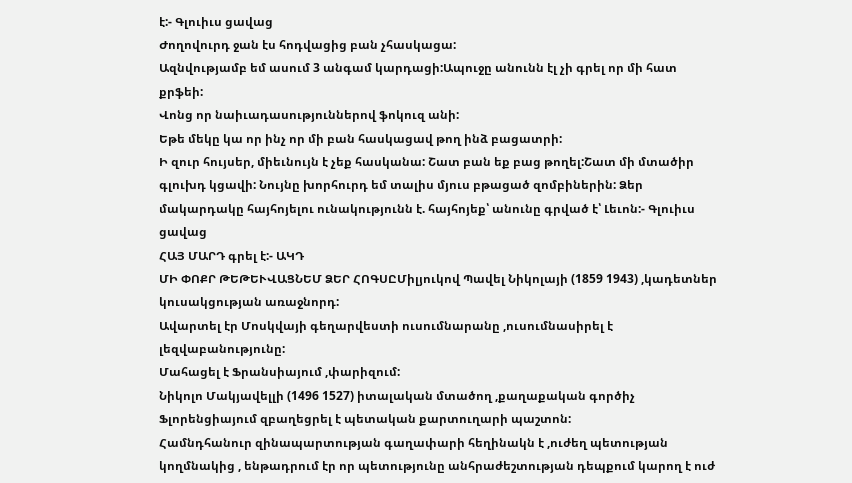է:- Գլուիւս ցավաց
Ժողովուրդ ջան էս հոդվացից բան չհասկացա:
Ազնվությամբ եմ ասում 3 անգամ կարդացի:Ապուջը անունն էլ չի գրել որ մի հատ քրֆեի:
Վոնց որ նաիւադասություններով ֆոկուզ անի:
Եթե մեկը կա որ ինչ որ մի բան հասկացավ թող ինձ բացատրի:
Ի զուր հույսեր, միեւնույն է չեք հասկանա: Շատ բան եք բաց թողել:Շատ մի մտածիր գլուխդ կցավի: Նույնը խորհուրդ եմ տալիս մյուս բթացած զոմբիներին: Ձեր մակարդակը հայհոյելու ունակությունն է. հայհոյեք՝ անունը գրված է՝ Լեւոն:- Գլուիւս ցավաց
ՀԱՅ ՄԱՐԴ գրել է:- ԱԿԴ
ՄԻ ՓՈՔՐ ԹԵԹԵՒՎԱՑՆԵՄ ՁԵՐ ՀՈԳՍԸՄիլյուկով Պավել Նիկոլայի (1859 1943) ,կադետներ կուսակցության առաջնորդ:
Ավարտել էր Մոսկվայի գեղարվեստի ուսումնարանը ,ուսումնասիրել է լեզվաբանությունը:
Մահացել է Ֆրանսիայում ,փարիզում:
Նիկոլո Մակյավելլի (1496 1527) իտալական մտածող ,քաղաքական գործիչ
Ֆլորենցիայում զբաղեցրել է պետական քարտուղարի պաշտոն:
Համնդհանուր զինապարտության գաղափարի հեղինակն է ,ուժեղ պետության կողմնակից , ենթադրում էր որ պետությունը անհրաժեշտության դեպքում կարող է ուժ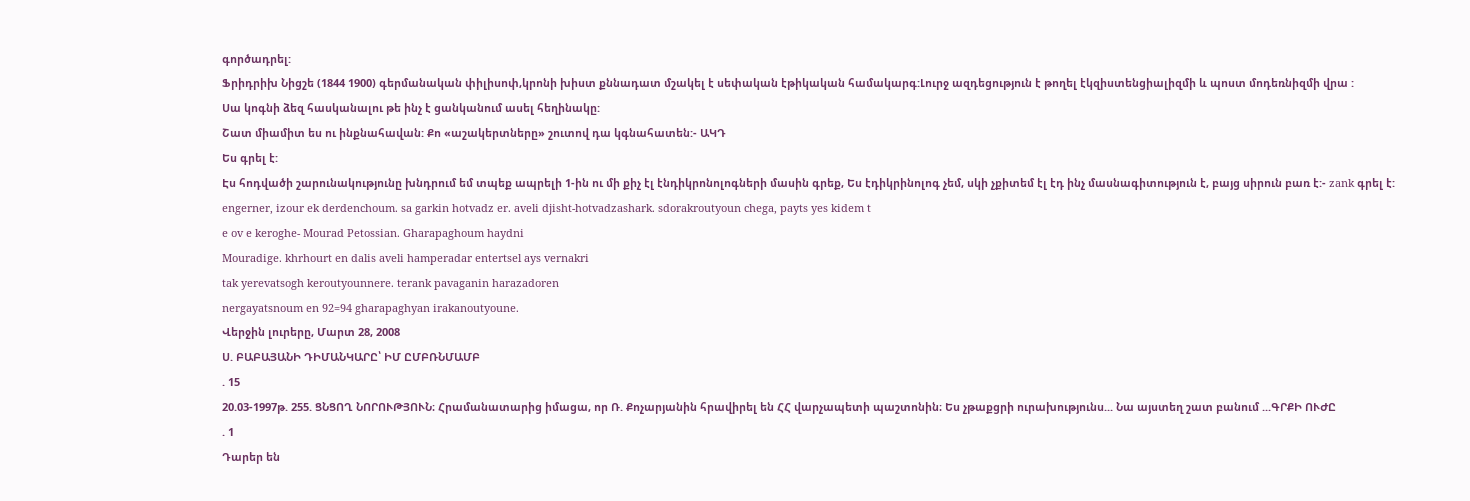գործադրել:
Ֆրիդրիխ Նիցշե (1844 1900) գերմանական փիլիսոփ,կրոնի խիստ քննադատ մշակել է սեփական էթիկական համակարգ:Լուրջ ազդեցություն է թողել էկզիստենցիալիզմի և պոստ մոդեռնիզմի վրա :
Սա կոգնի ձեզ հասկանալու թե ինչ է ցանկանում ասել հեղինակը:
Շատ միամիտ ես ու ինքնահավան: Քո «աշակերտները» շուտով դա կգնահատեն:- ԱԿԴ
Ես գրել է:
Էս հոդվածի շարունակությունը խնդրում եմ տպեք ապրելի 1-ին ու մի քիչ էլ էնդիկրոնոլոգների մասին գրեք, Ես էդիկրինոլոգ չեմ, սկի չքիտեմ էլ էդ ինչ մասնագիտություն է, բայց սիրուն բառ է:- zank գրել է:
engerner, izour ek derdenchoum. sa garkin hotvadz er. aveli djisht-hotvadzashark. sdorakroutyoun chega, payts yes kidem t
e ov e keroghe- Mourad Petossian. Gharapaghoum haydni
Mouradige. khrhourt en dalis aveli hamperadar entertsel ays vernakri
tak yerevatsogh keroutyounnere. terank pavaganin harazadoren
nergayatsnoum en 92=94 gharapaghyan irakanoutyoune.
Վերջին լուրերը, Մարտ 28, 2008
Ս. ԲԱԲԱՅԱՆԻ ԴԻՄԱՆԿԱՐԸ՝ ԻՄ ԸՄԲՌՆՄԱՄԲ
. 15
20.03-1997թ. 255. ՑՆՑՈՂ ՆՈՐՈՒԹՅՈՒՆ։ Հրամանատարից իմացա, որ Ռ. Քոչարյանին հրավիրել են ՀՀ վարչապետի պաշտոնին։ Ես չթաքցրի ուրախությունս... Նա այստեղ շատ բանում ...ԳՐՔԻ ՈՒԺԸ
. 1
Դարեր են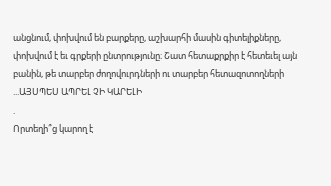անցնում, փոխվում են բարքերը, աշխարհի մասին գիտելիքները, փոխվում է եւ գրքերի ընտրությունը։ Շատ հետաքրքիր է հետեւել այն բանին, թե տարբեր ժողովուրդների ու տարբեր հետազոտողների ...ԱՅՍՊԵՍ ԱՊՐԵԼ ՉԻ ԿԱՐԵԼԻ
.
Որտեղի՞ց կարող է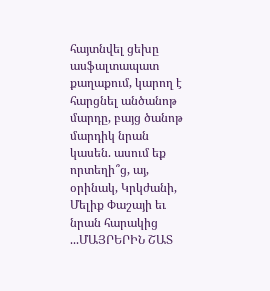հայտնվել ցեխը ասֆալտապատ քաղաքում, կարող է հարցնել անծանոթ մարդը, բայց ծանոթ մարդիկ նրան կասեն. ասում եք որտեղի՞ց, այ, օրինակ, Կրկժանի, Մելիք Փաշայի եւ նրան հարակից ...ՄԱՅՐԵՐԻՆ ՇԱՏ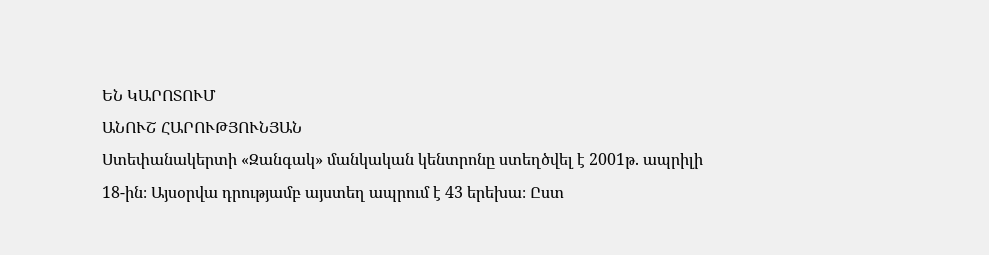ԵՆ ԿԱՐՈՏՈՒՄ
ԱՆՈՒՇ ՀԱՐՈՒԹՅՈՒՆՅԱՆ
Ստեփանակերտի «Զանգակ» մանկական կենտրոնը ստեղծվել է 2001թ. ապրիլի 18-ին։ Այսօրվա դրությամբ այստեղ ապրում է 43 երեխա։ Ըստ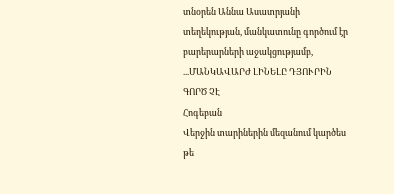տնօրեն Աննա Ասատրյանի տեղեկության, մանկատունը գործում էր բարերարների աջակցությամբ, ...ՄԱՆԿԱՎԱՐԺ ԼԻՆԵԼԸ ԴՅՈՒՐԻՆ ԳՈՐԾ ՉԷ
Հոգեբան
Վերջին տարիներին մեզանում կարծես թե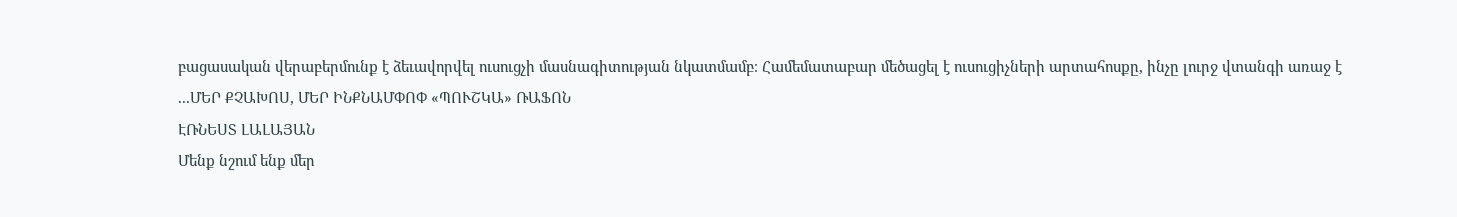բացասական վերաբերմունք է ձեւավորվել ուսուցչի մասնագիտության նկատմամբ։ Համեմատաբար մեծացել է ուսուցիչների արտահոսքը, ինչը լուրջ վտանգի առաջ է ...ՄԵՐ ՔՉԱԽՈՍ, ՄԵՐ ԻՆՔՆԱՄՓՈՓ «ՊՈՒՇԿԱ» ՌԱՖՈՆ
ԷՌՆԵՍՏ ԼԱԼԱՅԱՆ
Մենք նշում ենք մեր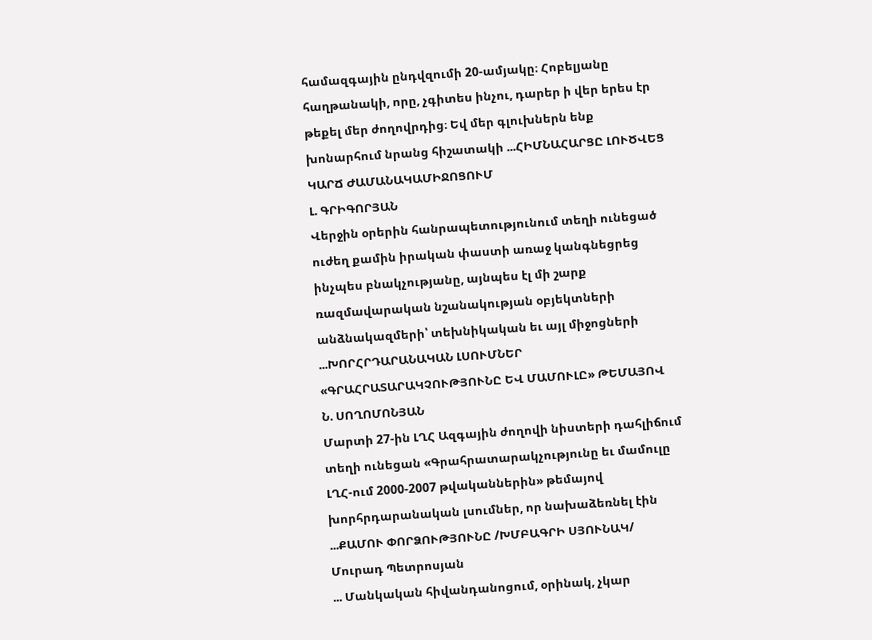համազգային ընդվզումի 20-ամյակը։ Հոբելյանը հաղթանակի, որը, չգիտես ինչու, դարեր ի վեր երես էր թեքել մեր ժողովրդից։ Եվ մեր գլուխներն ենք խոնարհում նրանց հիշատակի ...ՀԻՄՆԱՀԱՐՑԸ ԼՈՒԾՎԵՑ ԿԱՐՃ ԺԱՄԱՆԱԿԱՄԻՋՈՑՈՒՄ
Լ. ԳՐԻԳՈՐՅԱՆ
Վերջին օրերին հանրապետությունում տեղի ունեցած ուժեղ քամին իրական փաստի առաջ կանգնեցրեց ինչպես բնակչությանը, այնպես էլ մի շարք ռազմավարական նշանակության օբյեկտների անձնակազմերի՝ տեխնիկական եւ այլ միջոցների ...ԽՈՐՀՐԴԱՐԱՆԱԿԱՆ ԼՍՈՒՄՆԵՐ «ԳՐԱՀՐԱՏԱՐԱԿՉՈՒԹՅՈՒՆԸ ԵՎ ՄԱՄՈՒԼԸ» ԹԵՄԱՅՈՎ
Ն. ՍՈՂՈՄՈՆՅԱՆ
Մարտի 27-ին ԼՂՀ Ազգային ժողովի նիստերի դահլիճում տեղի ունեցան «Գրահրատարակչությունը եւ մամուլը ԼՂՀ-ում 2000-2007 թվականներին» թեմայով խորհրդարանական լսումներ, որ նախաձեռնել էին ...ՔԱՄՈՒ ՓՈՐՁՈՒԹՅՈՒՆԸ /ԽՄԲԱԳՐԻ ՍՅՈՒՆԱԿ/
Մուրադ Պետրոսյան
... Մանկական հիվանդանոցում, օրինակ, չկար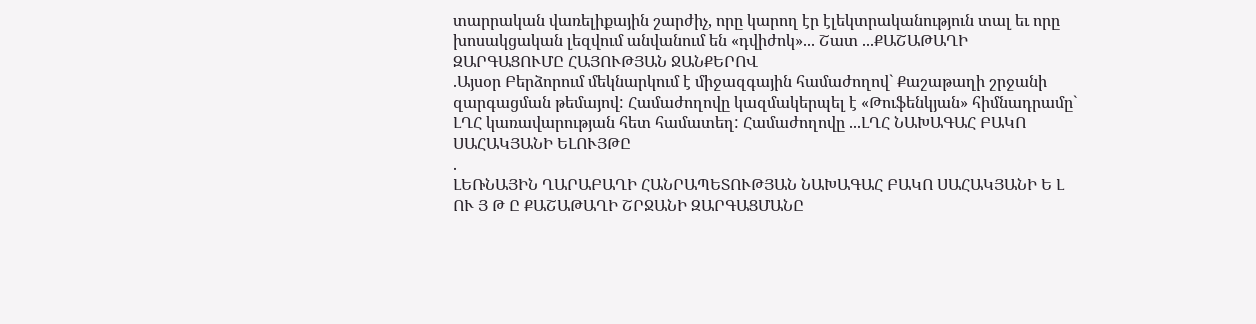տարրական վառելիքային շարժիչ, որը կարող էր էլեկտրականություն տալ եւ որը խոսակցական լեզվում անվանում են «դվիժոկ»... Շատ ...ՔԱՇԱԹԱՂԻ ԶԱՐԳԱՑՈՒՄԸ ՀԱՅՈՒԹՅԱՆ ՋԱՆՔԵՐՈՎ
.Այսօր Բերձորում մեկնարկում է միջազգային համաժողով` Քաշաթաղի շրջանի զարգացման թեմայով: Համաժողովը կազմակերպել է «Թուֆենկյան» հիմնադրամը` ԼՂՀ կառավարության հետ համատեղ: Համաժողովը ...ԼՂՀ ՆԱԽԱԳԱՀ ԲԱԿՈ ՍԱՀԱԿՅԱՆԻ ԵԼՈՒՅԹԸ
.
ԼԵՌՆԱՅԻՆ ՂԱՐԱԲԱՂԻ ՀԱՆՐԱՊԵՏՈՒԹՅԱՆ ՆԱԽԱԳԱՀ ԲԱԿՈ ՍԱՀԱԿՅԱՆԻ Ե Լ ՈՒ Յ Թ Ը ՔԱՇԱԹԱՂԻ ՇՐՋԱՆԻ ԶԱՐԳԱՑՄԱՆԸ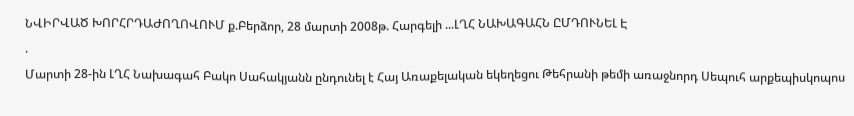ՆՎԻՐՎԱԾ ԽՈՐՀՐԴԱԺՈՂՈՎՈՒՄ ք.Բերձոր, 28 մարտի 2008թ. Հարգելի ...ԼՂՀ ՆԱԽԱԳԱՀՆ ԸՄԴՈՒՆԵԼ Է
.
Մարտի 28-ին ԼՂՀ Նախագահ Բակո Սահակյանն ընդունել է Հայ Առաքելական եկեղեցու Թեհրանի թեմի առաջնորդ Սեպուհ արքեպիսկոպոս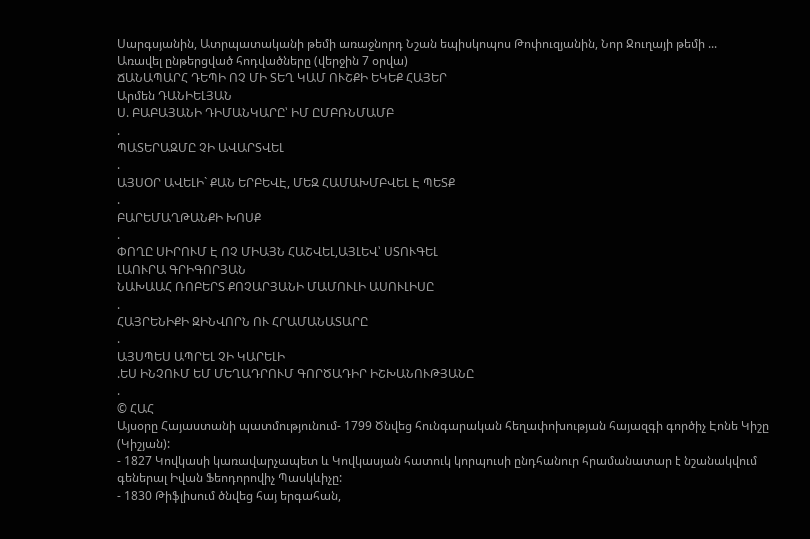Սարգսյանին, Ատրպատականի թեմի առաջնորդ Նշան եպիսկոպոս Թոփուզյանին, Նոր Ջուղայի թեմի ...
Առավել ընթերցված հոդվածները (վերջին 7 օրվա)
ՃԱՆԱՊԱՐՀ ԴԵՊԻ ՈՉ ՄԻ ՏԵՂ ԿԱՄ ՈՒՇՔԻ ԵԿԵՔ ՀԱՅԵՐ
Արմեն ԴԱՆԻԵԼՅԱՆ
Ս. ԲԱԲԱՅԱՆԻ ԴԻՄԱՆԿԱՐԸ՝ ԻՄ ԸՄԲՌՆՄԱՄԲ
.
ՊԱՏԵՐԱԶՄԸ ՉԻ ԱՎԱՐՏՎԵԼ
.
ԱՅՍՕՐ ԱՎԵԼԻ` ՔԱՆ ԵՐԲԵՎԷ, ՄԵԶ ՀԱՄԱԽՄԲՎԵԼ Է ՊԵՏՔ
.
ԲԱՐԵՄԱՂԹԱՆՔԻ ԽՈՍՔ
.
ՓՈՂԸ ՍԻՐՈՒՄ Է ՈՉ ՄԻԱՅՆ ՀԱՇՎԵԼ,ԱՅԼԵՎ՝ ՍՏՈՒԳԵԼ
ԼԱՈՒՐԱ ԳՐԻԳՈՐՅԱՆ
ՆԱԽԱԱՀ ՌՈԲԵՐՏ ՔՈՉԱՐՅԱՆԻ ՄԱՄՈՒԼԻ ԱՍՈՒԼԻՍԸ
.
ՀԱՅՐԵՆԻՔԻ ԶԻՆՎՈՐՆ ՈՒ ՀՐԱՄԱՆԱՏԱՐԸ
.
ԱՅՍՊԵՍ ԱՊՐԵԼ ՉԻ ԿԱՐԵԼԻ
.ԵՍ ԻՆՉՈՒՄ ԵՄ ՄԵՂԱԴՐՈՒՄ ԳՈՐԾԱԴԻՐ ԻՇԽԱՆՈՒԹՅԱՆԸ
.
© ՀԱՀ
Այսօրը Հայաստանի պատմությունում- 1799 Ծնվեց հունգարական հեղափոխության հայազգի գործիչ Էոնե Կիշը (Կիշյան):
- 1827 Կովկասի կառավարչապետ և Կովկասյան հատուկ կորպուսի ընդհանուր հրամանատար է նշանակվում գեներալ Իվան Ֆեոդորովիչ Պասկևիչը:
- 1830 Թիֆլիսում ծնվեց հայ երգահան,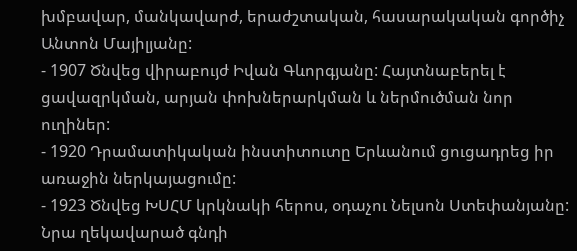խմբավար, մանկավարժ, երաժշտական, հասարակական գործիչ Անտոն Մայիլյանը:
- 1907 Ծնվեց վիրաբույժ Իվան Գևորգյանը: Հայտնաբերել է ցավազրկման, արյան փոխներարկման և ներմուծման նոր ուղիներ:
- 1920 Դրամատիկական ինստիտուտը Երևանում ցուցադրեց իր առաջին ներկայացումը:
- 1923 Ծնվեց ԽՍՀՄ կրկնակի հերոս, օդաչու Նելսոն Ստեփանյանը: Նրա ղեկավարած գնդի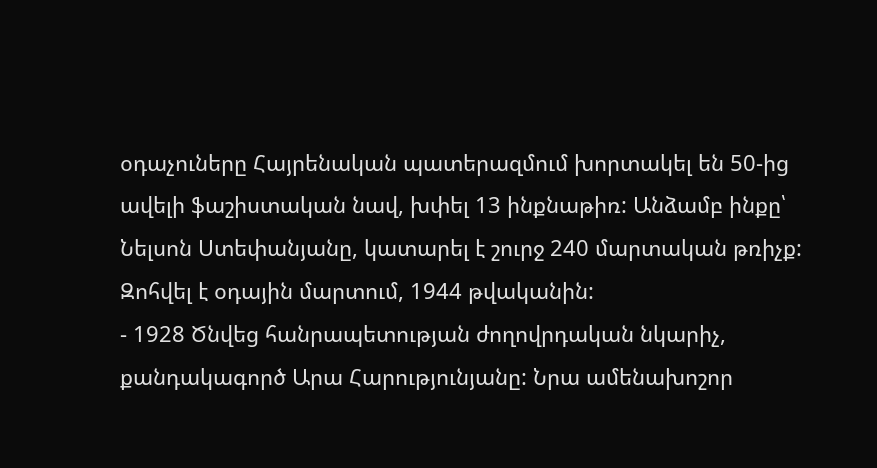օդաչուները Հայրենական պատերազմում խորտակել են 50-ից ավելի ֆաշիստական նավ, խփել 13 ինքնաթիռ: Անձամբ ինքը՝ Նելսոն Ստեփանյանը, կատարել է շուրջ 240 մարտական թռիչք: Զոհվել է օդային մարտում, 1944 թվականին:
- 1928 Ծնվեց հանրապետության ժողովրդական նկարիչ, քանդակագործ Արա Հարությունյանը: Նրա ամենախոշոր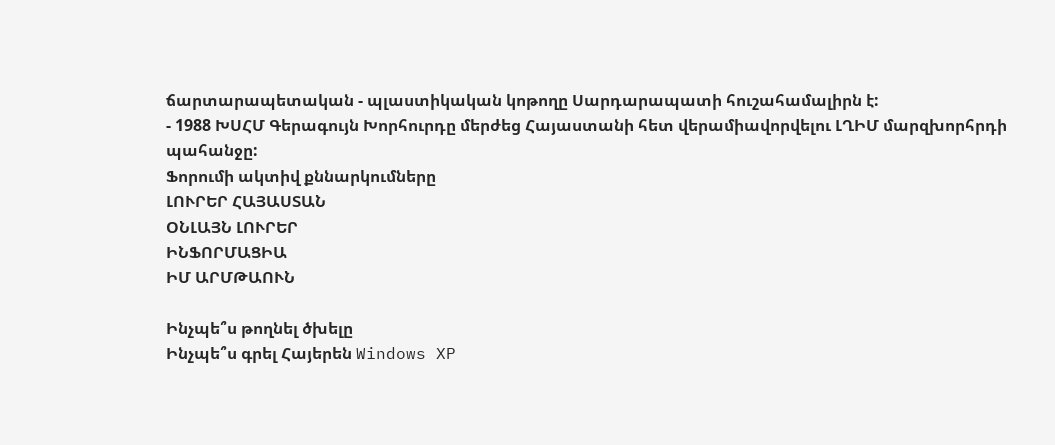ճարտարապետական - պլաստիկական կոթողը Սարդարապատի հուշահամալիրն է:
- 1988 ԽՍՀՄ Գերագույն Խորհուրդը մերժեց Հայաստանի հետ վերամիավորվելու ԼՂԻՄ մարզխորհրդի պահանջը:
Ֆորումի ակտիվ քննարկումները
ԼՈՒՐԵՐ ՀԱՅԱՍՏԱՆ
ՕՆԼԱՅՆ ԼՈՒՐԵՐ
ԻՆՖՈՐՄԱՑԻԱ
ԻՄ ԱՐՄԹԱՈՒՆ

Ինչպե՞ս թողնել ծխելը
Ինչպե՞ս գրել Հայերեն Windows XP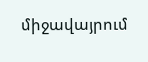միջավայրում